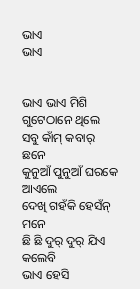ଭାଏ
ଭାଏ


ଭାଏ ଭାଏ ମିଶି ଗୁଟେଠାନେ ଥିଲେ
ସବୁ କାଁମ୍ କବାର୍ ଛନେ
କୁନୁଆଁ ପୁନୁଆଁ ଘରକେ ଆଏଲେ
ଦେଖି ଗହଁକି ହେସଁନ୍ ମନେ
ଛି ଛି ଦୁର୍ ଦୁର୍ ଯିଏ କଲେବି
ଭାଏ ହେସି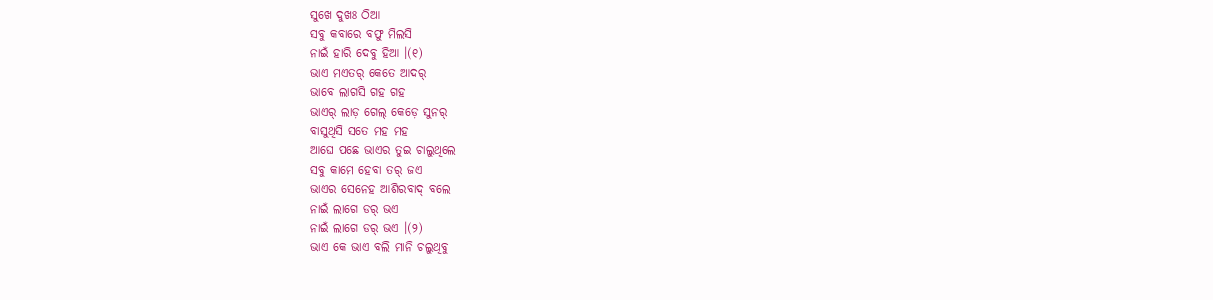ସୁଖେ ଦୁଖଃ ଠିଆ
ସବୁ କବାରେ ବଫୁ ମିଲସି
ନାଇଁ ହାରି ଦେବୁ ହିଆ ।(୧)
ଭାଏ ମଏତର୍ କେତେ ଆଦର୍
ଭାବେ ଲାଗସି ଗହ ଗହ
ଭାଏର୍ ଲାଡ଼ ଗେଲ୍ କେଡ଼େ ସୁନର୍
ବାସୁଥିସି ସତେ ମହ ମହ
ଆଘେ ପଛେ ଭାଏର ତୁଇ ଚାଲୁଥିଲେ
ସବୁ କାମେ ହେବା ତର୍ ଜଏ
ଭାଏର ସେନେହ ଆଶିରବାଦ୍ ବଲେ
ନାଇଁ ଲାଗେ ଡର୍ ଭଏ
ନାଇଁ ଲାଗେ ଡର୍ ଭଏ ।(୨)
ଭାଏ କେ ଭାଏ ବଲି ମାନି ଚଲୁଥିବୁ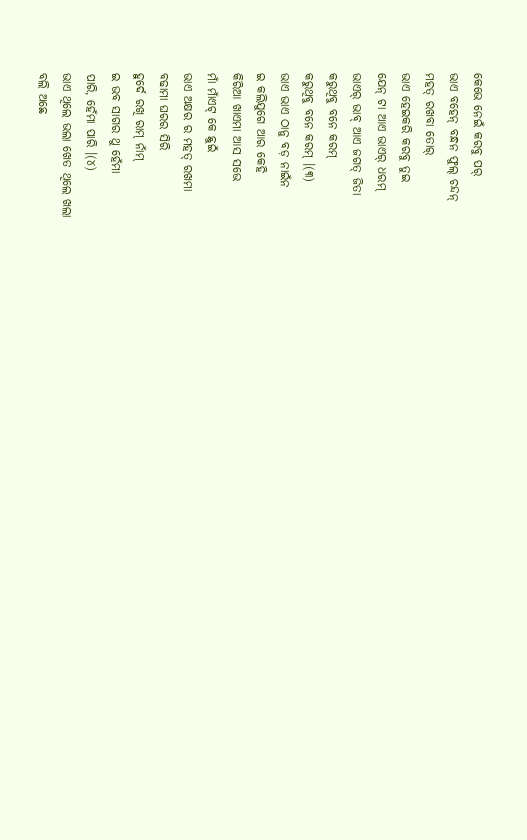କେଭେ ନେଇଁ କରବୁ ପର୍
ଭାଏ ବହେନ୍ ବନ୍ଧନ ଫୁଲ୍ ଚନ୍ଦନ୍
ମହତ୍ ରଖବା ତୋର୍
ଭାଏ ହେଇକରି କରବୁ ତୁଇ
ଯେନ୍ ଟା ଆଏ ଭାଏର୍ ଧରମ୍
ଭାଏର୍ ଭାବ୍ ଆଏ ଜଗତ୍ ଜିତା
କରୁଥିବୁ ବନେ କରମ୍
କରୁଥିବୁ ବନେ କରମ୍ ।(୩)
ଭାଏ ଭାଏ ଠାନୁ ବଡ଼ ନାଇଁନ
ଇ କଲିଯୁଗେ ଆର କେହି
କିରିଆ ଖାଏମା ଆସ ସଭେ
ମାଁ ମାଁଏଟ୍ କେ ଛୁଇଁ
ଭାଏ ଅକ୍ଷର ର ମହତ୍ ରଖମା
ବଢାମା ଘରର ସିରି
ହୁର୍ଦେ ରଖି ରାମ୍ ନାଁମ୍
ଇ ଭବ ସାଗର ଥୁ ହେଁମା
ପାରି, ହେଁମା ପାରି ।(୪)
ଭାଏ ଥିଲେ ଭଲା ଖେତ ଥିଲେ ଖଲା
ବଲି ଅଛେ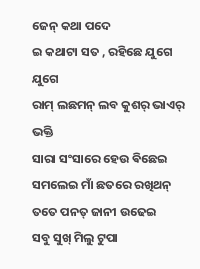ଜେନ୍ କଥା ପଦେ
ଇ କଥାଟା ସତ , ରହିଛେ ଯୁଗେ ଯୁଗେ
ରାମ୍ ଲଛମନ୍ ଲବ କୁଶର୍ ଭାଏର୍ ଭକ୍ତି
ସାରା ସଂସାରେ ହେଉ ଵିଛେଇ
ସମଲେଇ ମାଁ ଛତରେ ରଖିଥନ୍
ତତେ ପନତ୍ ଜାନୀ ଉଢେଇ
ସବୁ ସୁଖ୍ ମିଲୁ ଟୁପା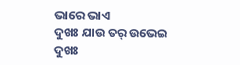ଭାରେ ଭାଏ
ଦୁଖଃ ଯାଉ ତର୍ ଉଭେଇ
ଦୁଖଃ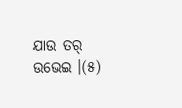ଯାଉ ତର୍ ଉଭେଇ ।(୫)